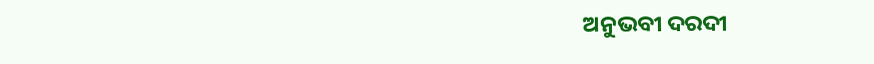ଅନୁଭବୀ ଦରଦୀ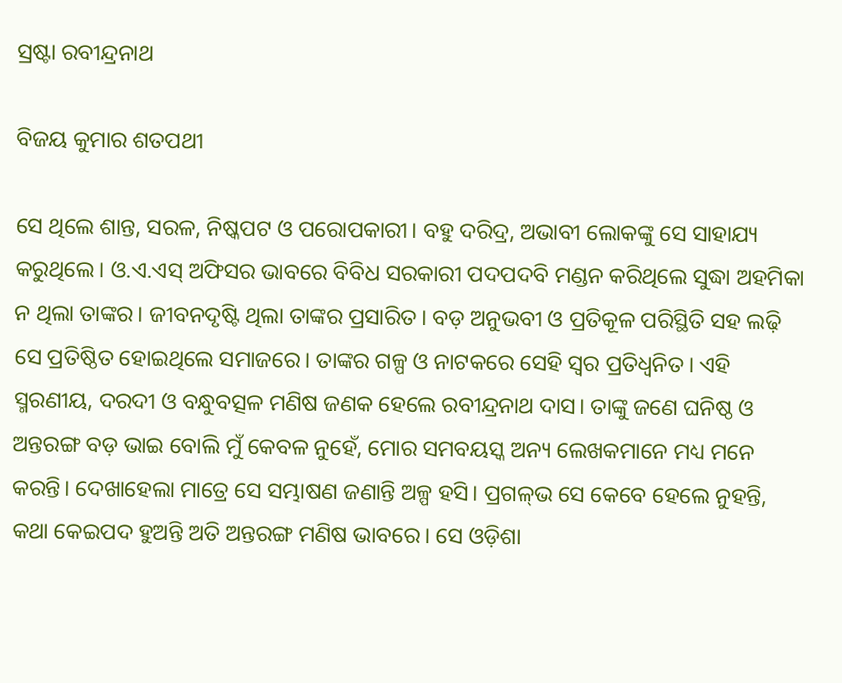ସ୍ରଷ୍ଟା ରବୀନ୍ଦ୍ରନାଥ

ବିଜୟ କୁମାର ଶତପଥୀ

ସେ ଥିଲେ ଶାନ୍ତ, ସରଳ, ନିଷ୍କପଟ ଓ ପରୋପକାରୀ। ବହୁ ଦରିଦ୍ର, ଅଭାବୀ ଲୋକଙ୍କୁ ସେ ସାହାଯ୍ୟ କରୁଥିଲେ। ଓ.ଏ.ଏସ୍‌ ଅଫିସର ଭାବରେ ବିବିଧ ସରକାରୀ ପଦପଦବି ମଣ୍ଡନ କରିଥିଲେ ସୁଦ୍ଧା ଅହମିକା ନ ଥିଲା ତାଙ୍କର। ଜୀବନଦୃଷ୍ଟି ଥିଲା ତାଙ୍କର ପ୍ରସାରିତ। ବଡ଼ ଅନୁଭବୀ ଓ ପ୍ରତିକୂଳ ପରିସ୍ଥିତି ସହ ଲଢ଼ି ସେ ପ୍ରତିଷ୍ଠିତ ହୋଇଥିଲେ ସମାଜରେ। ତାଙ୍କର ଗଳ୍ପ ଓ ନାଟକରେ ସେହି ସ୍ବର ପ୍ରତିଧ୍ବନିତ। ଏହି ସ୍ମରଣୀୟ, ଦରଦୀ ଓ ବନ୍ଧୁବତ୍ସଳ ମଣିଷ ଜଣକ ହେଲେ ରବୀନ୍ଦ୍ରନାଥ ଦାସ। ତାଙ୍କୁ ଜଣେ ଘନିଷ୍ଠ ଓ ଅନ୍ତରଙ୍ଗ ବଡ଼ ଭାଇ ବୋଲି ମୁଁ କେବଳ ନୁହେଁ, ମୋର ସମବୟସ୍କ ଅନ୍ୟ ଲେଖକମାନେ ମଧ୍ୟ ମନେ କରନ୍ତି। ଦେଖାହେଲା ମାତ୍ରେ ସେ ସମ୍ଭାଷଣ ଜଣାନ୍ତି ଅଳ୍ପ ହସି। ପ୍ରଗଳ୍‌ଭ ସେ କେବେ ହେଲେ ନୁହନ୍ତି, କଥା କେଇପଦ ହୁଅନ୍ତି ଅତି ଅନ୍ତରଙ୍ଗ ମଣିଷ ଭାବରେ। ସେ ଓଡ଼ିଶା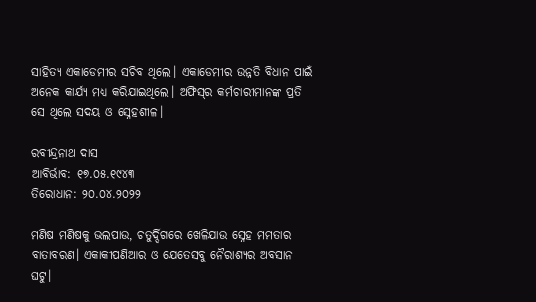ସାହିତ୍ୟ ଏକାଡେମୀର ସଚିବ ଥିଲେ। ଏକାଡେମୀର ଉନ୍ନତି ବିଧାନ ପାଇଁ ଅନେକ କାର୍ଯ୍ୟ ମଧ୍ୟ କରିଯାଇଥିଲେ। ଅଫିସ୍‌ର କର୍ମଚାରୀମାନଙ୍କ ପ୍ରତି ସେ ଥିଲେ ସଦୟ ଓ ସ୍ନେହଶୀଳ।

ରବୀନ୍ଦ୍ରନାଥ ଦାସ
ଆବିର୍ଭାବ: ୧୭.୦୫.୧୯୪୩
ତିରୋଧାନ: ୨୦.୦୪.୨୦୨୨

ମଣିଷ ମଣିଷକୁ ଭଲପାଉ, ଚତୁର୍ଦ୍ଦିଗରେ ଖେଳିଯାଉ ସ୍ନେହ ମମତାର ବାତାବରଣ। ଏକାକୀପଣିଆର ଓ ଯେତେସବୁ ନୈରାଶ୍ୟର ଅବସାନ ଘଟୁ।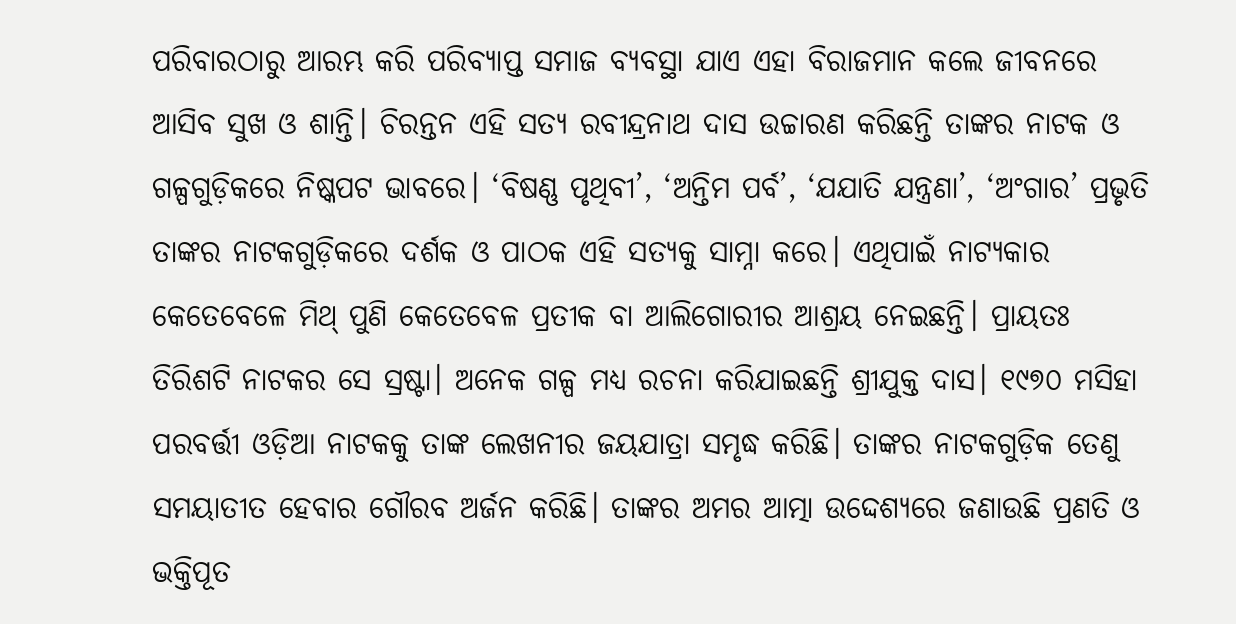ପରିବାରଠାରୁ ଆରମ୍ଭ କରି ପରିବ୍ୟାପ୍ତ ସମାଜ ବ୍ୟବସ୍ଥା ଯାଏ ଏହା ବିରାଜମାନ କଲେ ଜୀବନରେ ଆସିବ ସୁଖ ଓ ଶାନ୍ତି। ଚିରନ୍ତନ ଏହି ସତ୍ୟ ରବୀନ୍ଦ୍ରନାଥ ଦାସ ଉଚ୍ଚାରଣ କରିଛନ୍ତି ତାଙ୍କର ନାଟକ ଓ ଗଳ୍ପଗୁଡ଼ିକରେ ନିଷ୍କପଟ ଭାବରେ। ‘ବିଷଣ୍ଣ ପୃଥିବୀ’, ‘ଅନ୍ତିମ ପର୍ବ’, ‘ଯଯାତି ଯନ୍ତ୍ରଣା’, ‘ଅଂଗାର’ ପ୍ରଭୃତି ତାଙ୍କର ନାଟକଗୁଡ଼ିକରେ ଦର୍ଶକ ଓ ପାଠକ ଏହି ସତ୍ୟକୁ ସାମ୍ନା କରେ। ଏଥିପାଇଁ ନାଟ୍ୟକାର କେତେ‌ବେଳେ ମିଥ୍‌ ପୁଣି କେତେବେଳ ପ୍ରତୀକ ବା ଆଲିଗୋରୀର ଆଶ୍ରୟ ନେଇଛନ୍ତି। ପ୍ରାୟତଃ ତିରିଶଟି ନାଟକର ସେ ସ୍ରଷ୍ଟା। ଅନେକ ଗଳ୍ପ ମଧ୍ୟ ରଚନା କରିଯାଇଛନ୍ତି ଶ୍ରୀଯୁକ୍ତ ଦାସ। ୧୯୭୦ ମସିହା ପରବର୍ତ୍ତୀ ଓଡ଼ିଆ ନାଟକକୁ ତାଙ୍କ ଲେଖନୀର ଜୟଯାତ୍ରା ସମୃଦ୍ଧ କରିଛି। ତାଙ୍କର ନାଟକଗୁଡ଼ିକ ତେଣୁ ସମୟାତୀତ ହେବାର ଗୌରବ ଅର୍ଜନ କରିଛି। ତାଙ୍କର ଅମର ଆତ୍ମା ଉଦ୍ଦେଶ୍ୟରେ ଜଣାଉଛି ପ୍ରଣତି ଓ ଭକ୍ତିପୂତ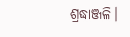ଶ୍ରଦ୍ଧାଞ୍ଜଳି।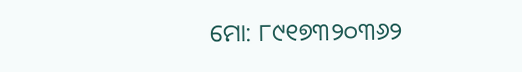ମୋ: ୮୯୧୭୩୨୦୩୬୨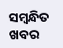ସମ୍ବନ୍ଧିତ ଖବର